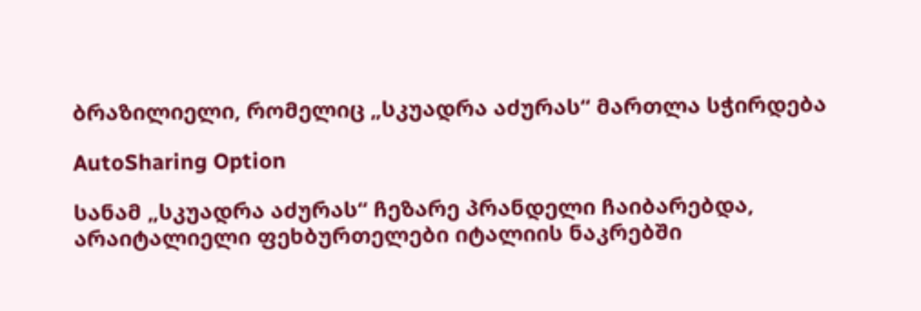ბრაზილიელი, რომელიც „სკუადრა აძურას“ მართლა სჭირდება

AutoSharing Option

სანამ „სკუადრა აძურას“ ჩეზარე პრანდელი ჩაიბარებდა, არაიტალიელი ფეხბურთელები იტალიის ნაკრებში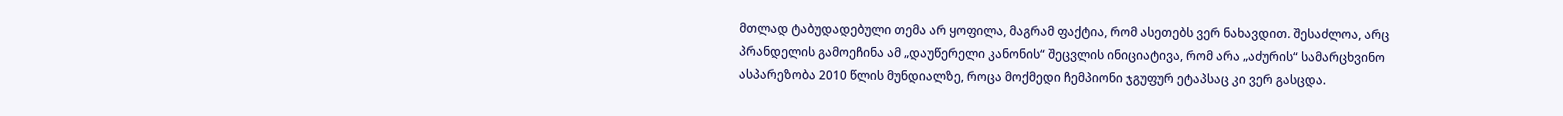მთლად ტაბუდადებული თემა არ ყოფილა, მაგრამ ფაქტია, რომ ასეთებს ვერ ნახავდით. შესაძლოა, არც პრანდელის გამოეჩინა ამ „დაუწერელი კანონის“ შეცვლის ინიციატივა, რომ არა „აძურის“ სამარცხვინო ასპარეზობა 2010 წლის მუნდიალზე, როცა მოქმედი ჩემპიონი ჯგუფურ ეტაპსაც კი ვერ გასცდა.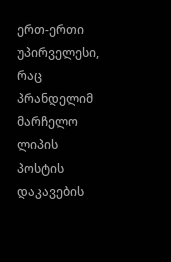ერთ-ერთი უპირველესი, რაც პრანდელიმ მარჩელო ლიპის პოსტის დაკავების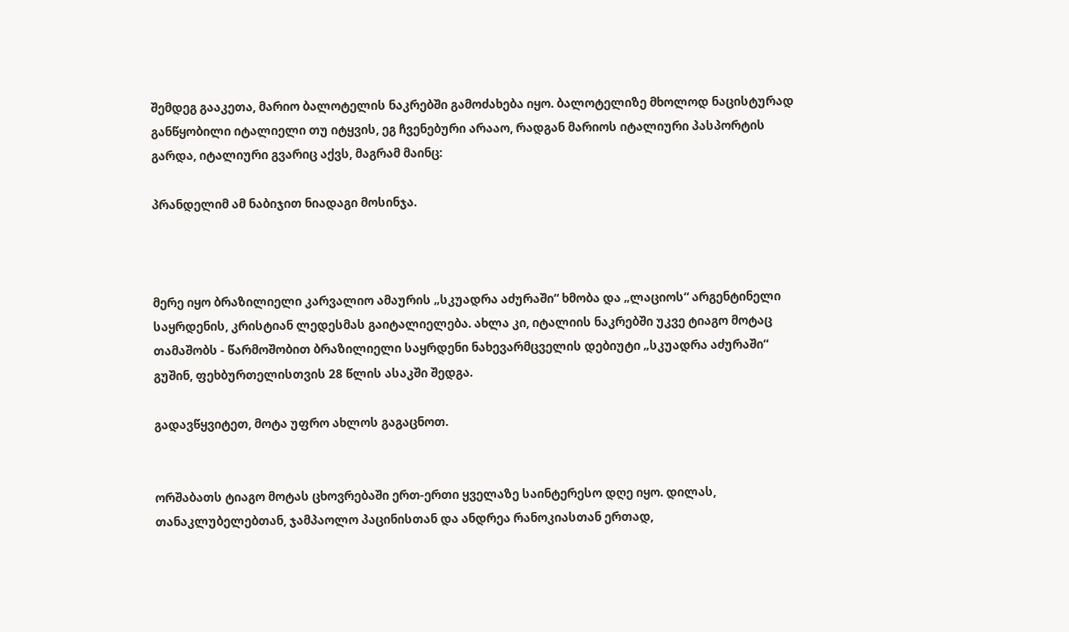შემდეგ გააკეთა, მარიო ბალოტელის ნაკრებში გამოძახება იყო. ბალოტელიზე მხოლოდ ნაცისტურად განწყობილი იტალიელი თუ იტყვის, ეგ ჩვენებური არააო, რადგან მარიოს იტალიური პასპორტის გარდა, იტალიური გვარიც აქვს, მაგრამ მაინც:

პრანდელიმ ამ ნაბიჯით ნიადაგი მოსინჯა.



მერე იყო ბრაზილიელი კარვალიო ამაურის „სკუადრა აძურაში“ ხმობა და „ლაციოს“ არგენტინელი საყრდენის, კრისტიან ლედესმას გაიტალიელება. ახლა კი, იტალიის ნაკრებში უკვე ტიაგო მოტაც თამაშობს - წარმოშობით ბრაზილიელი საყრდენი ნახევარმცველის დებიუტი „სკუადრა აძურაში“ გუშინ, ფეხბურთელისთვის 28 წლის ასაკში შედგა.

გადავწყვიტეთ, მოტა უფრო ახლოს გაგაცნოთ.


ორშაბათს ტიაგო მოტას ცხოვრებაში ერთ-ერთი ყველაზე საინტერესო დღე იყო. დილას, თანაკლუბელებთან, ჯამპაოლო პაცინისთან და ანდრეა რანოკიასთან ერთად,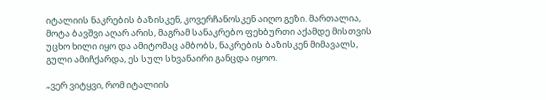იტალიის ნაკრების ბაზისკენ, კოვერჩანოსკენ აიღო გეზი. მართალია, მოტა ბავშვი აღარ არის, მაგრამ სანაკრებო ფეხბურთი აქამდე მისთვის უცხო ხილი იყო და ამიტომაც ამბობს, ნაკრების ბაზისკენ მიმავალს, გული ამიჩქარდა, ეს სულ სხვანაირი განცდა იყოო.

„ვერ ვიტყვი, რომ იტალიის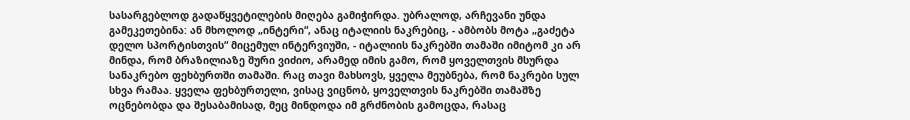სასარგებლოდ გადაწყვეტილების მიღება გამიჭირდა. უბრალოდ, არჩევანი უნდა გამეკეთებინა: ან მხოლოდ „ინტერი“, ანაც იტალიის ნაკრებიც, - ამბობს მოტა „გაძეტა დელო სპორტისთვის“ მიცემულ ინტერვიუში, - იტალიის ნაკრებში თამაში იმიტომ კი არ მინდა, რომ ბრაზილიაზე შური ვიძიო, არამედ იმის გამო, რომ ყოველთვის მსურდა სანაკრებო ფეხბურთში თამაში. რაც თავი მახსოვს, ყველა მეუბნება, რომ ნაკრები სულ სხვა რამაა. ყველა ფეხბურთელი, ვისაც ვიცნობ, ყოველთვის ნაკრებში თამაშზე ოცნებობდა და შესაბამისად, მეც მინდოდა იმ გრძნობის გამოცდა, რასაც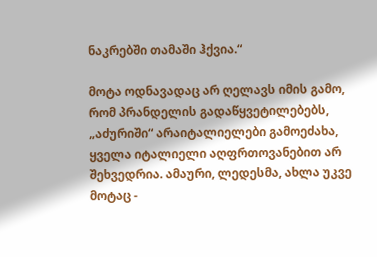ნაკრებში თამაში ჰქვია.“

მოტა ოდნავადაც არ ღელავს იმის გამო, რომ პრანდელის გადაწყვეტილებებს, „აძურიში“ არაიტალიელები გამოეძახა, ყველა იტალიელი აღფრთოვანებით არ შეხვედრია. ამაური, ლედესმა, ახლა უკვე მოტაც -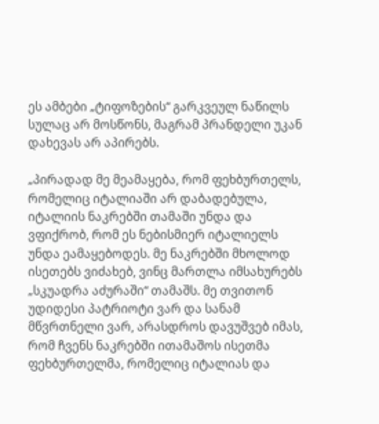ეს ამბები „ტიფოზების“ გარკვეულ ნაწილს სულაც არ მოსწონს, მაგრამ პრანდელი უკან დახევას არ აპირებს.

„პირადად მე მეამაყება, რომ ფეხბურთელს, რომელიც იტალიაში არ დაბადებულა, იტალიის ნაკრებში თამაში უნდა და ვფიქრობ, რომ ეს ნებისმიერ იტალიელს უნდა ეამაყებოდეს. მე ნაკრებში მხოლოდ ისეთებს ვიძახებ, ვინც მართლა იმსახურებს „სკუადრა აძურაში“ თამაშს. მე თვითონ უდიდესი პატრიოტი ვარ და სანამ მწვრთნელი ვარ, არასდროს დავუშვებ იმას, რომ ჩვენს ნაკრებში ითამაშოს ისეთმა ფეხბურთელმა, რომელიც იტალიას და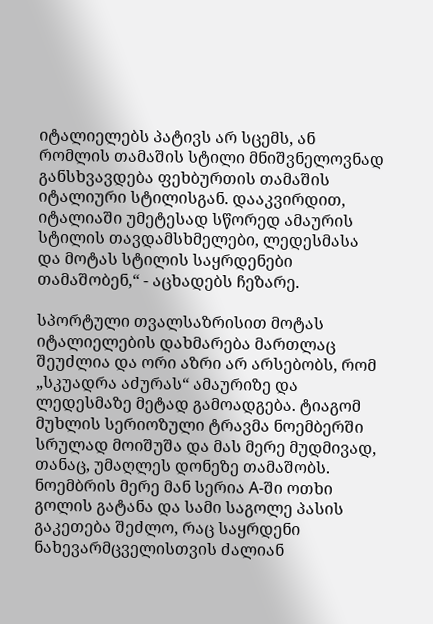იტალიელებს პატივს არ სცემს, ან რომლის თამაშის სტილი მნიშვნელოვნად განსხვავდება ფეხბურთის თამაშის იტალიური სტილისგან. დააკვირდით, იტალიაში უმეტესად სწორედ ამაურის სტილის თავდამსხმელები, ლედესმასა და მოტას სტილის საყრდენები თამაშობენ,“ - აცხადებს ჩეზარე.

სპორტული თვალსაზრისით მოტას იტალიელების დახმარება მართლაც შეუძლია და ორი აზრი არ არსებობს, რომ „სკუადრა აძურას“ ამაურიზე და ლედესმაზე მეტად გამოადგება. ტიაგომ მუხლის სერიოზული ტრავმა ნოემბერში სრულად მოიშუშა და მას მერე მუდმივად, თანაც, უმაღლეს დონეზე თამაშობს. ნოემბრის მერე მან სერია A-ში ოთხი გოლის გატანა და სამი საგოლე პასის გაკეთება შეძლო, რაც საყრდენი ნახევარმცველისთვის ძალიან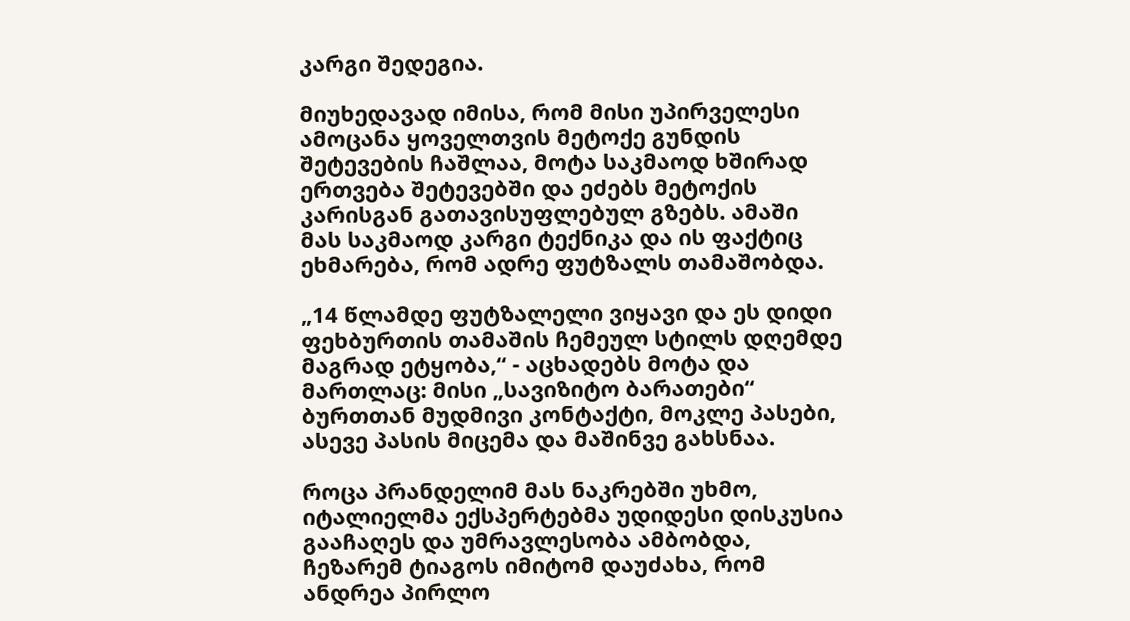კარგი შედეგია.

მიუხედავად იმისა, რომ მისი უპირველესი ამოცანა ყოველთვის მეტოქე გუნდის შეტევების ჩაშლაა, მოტა საკმაოდ ხშირად ერთვება შეტევებში და ეძებს მეტოქის კარისგან გათავისუფლებულ გზებს. ამაში მას საკმაოდ კარგი ტექნიკა და ის ფაქტიც ეხმარება, რომ ადრე ფუტზალს თამაშობდა.

„14 წლამდე ფუტზალელი ვიყავი და ეს დიდი ფეხბურთის თამაშის ჩემეულ სტილს დღემდე მაგრად ეტყობა,“ - აცხადებს მოტა და მართლაც: მისი „სავიზიტო ბარათები“ ბურთთან მუდმივი კონტაქტი, მოკლე პასები, ასევე პასის მიცემა და მაშინვე გახსნაა.

როცა პრანდელიმ მას ნაკრებში უხმო, იტალიელმა ექსპერტებმა უდიდესი დისკუსია გააჩაღეს და უმრავლესობა ამბობდა, ჩეზარემ ტიაგოს იმიტომ დაუძახა, რომ ანდრეა პირლო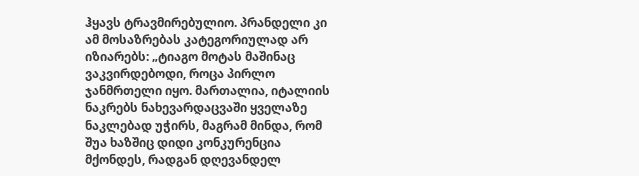ჰყავს ტრავმირებულიო. პრანდელი კი ამ მოსაზრებას კატეგორიულად არ იზიარებს: „ტიაგო მოტას მაშინაც ვაკვირდებოდი, როცა პირლო ჯანმრთელი იყო. მართალია, იტალიის ნაკრებს ნახევარდაცვაში ყველაზე ნაკლებად უჭირს, მაგრამ მინდა, რომ შუა ხაზშიც დიდი კონკურენცია მქონდეს, რადგან დღევანდელ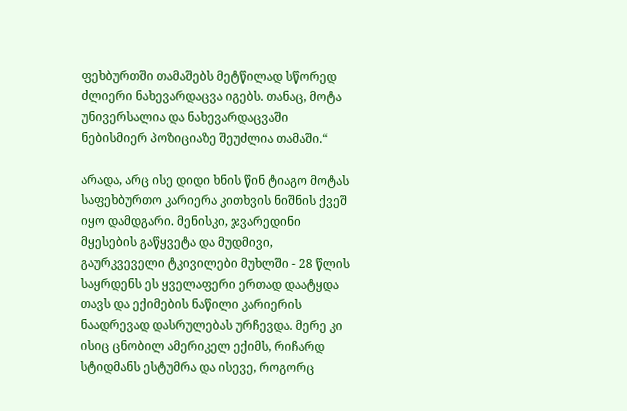ფეხბურთში თამაშებს მეტწილად სწორედ ძლიერი ნახევარდაცვა იგებს. თანაც, მოტა უნივერსალია და ნახევარდაცვაში ნებისმიერ პოზიციაზე შეუძლია თამაში.“

არადა, არც ისე დიდი ხნის წინ ტიაგო მოტას საფეხბურთო კარიერა კითხვის ნიშნის ქვეშ იყო დამდგარი. მენისკი, ჯვარედინი მყესების გაწყვეტა და მუდმივი, გაურკვეველი ტკივილები მუხლში - 28 წლის საყრდენს ეს ყველაფერი ერთად დაატყდა თავს და ექიმების ნაწილი კარიერის ნაადრევად დასრულებას ურჩევდა. მერე კი ისიც ცნობილ ამერიკელ ექიმს, რიჩარდ სტიდმანს ესტუმრა და ისევე, როგორც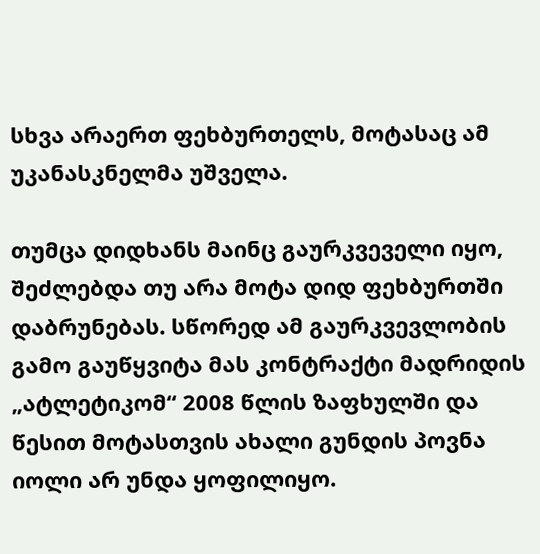სხვა არაერთ ფეხბურთელს, მოტასაც ამ უკანასკნელმა უშველა.

თუმცა დიდხანს მაინც გაურკვეველი იყო, შეძლებდა თუ არა მოტა დიდ ფეხბურთში დაბრუნებას. სწორედ ამ გაურკვევლობის გამო გაუწყვიტა მას კონტრაქტი მადრიდის „ატლეტიკომ“ 2008 წლის ზაფხულში და წესით მოტასთვის ახალი გუნდის პოვნა იოლი არ უნდა ყოფილიყო.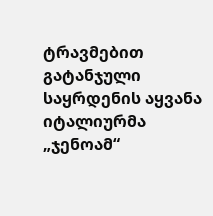ტრავმებით გატანჯული საყრდენის აყვანა იტალიურმა „ჯენოამ“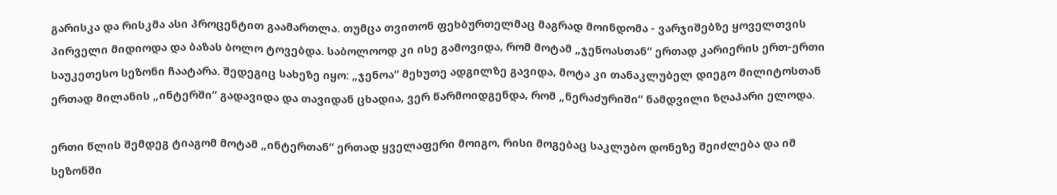გარისკა და რისკმა ასი პროცენტით გაამართლა. თუმცა თვითონ ფეხბურთელმაც მაგრად მოინდომა - ვარჯიშებზე ყოველთვის პირველი მიდიოდა და ბაზას ბოლო ტოვებდა. საბოლოოდ კი ისე გამოვიდა, რომ მოტამ „ჯენოასთან“ ერთად კარიერის ერთ-ერთი საუკეთესო სეზონი ჩაატარა. შედეგიც სახეზე იყო: „ჯენოა“ მეხუთე ადგილზე გავიდა, მოტა კი თანაკლუბელ დიეგო მილიტოსთან ერთად მილანის „ინტერში“ გადავიდა და თავიდან ცხადია, ვერ წარმოიდგენდა, რომ „ნერაძურიში“ ნამდვილი ზღაპარი ელოდა.

ერთი წლის შემდეგ ტიაგომ მოტამ „ინტერთან“ ერთად ყველაფერი მოიგო, რისი მოგებაც საკლუბო დონეზე შეიძლება და იმ სეზონში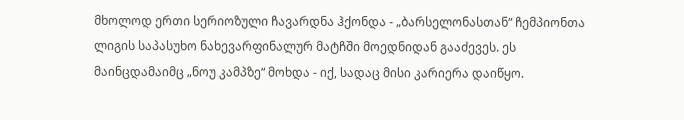მხოლოდ ერთი სერიოზული ჩავარდნა ჰქონდა - „ბარსელონასთან“ ჩემპიონთა ლიგის საპასუხო ნახევარფინალურ მატჩში მოედნიდან გააძევეს. ეს მაინცდამაიმც „ნოუ კამპზე“ მოხდა - იქ, სადაც მისი კარიერა დაიწყო.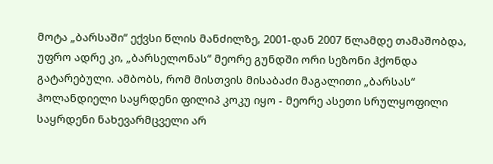მოტა „ბარსაში“ ექვსი წლის მანძილზე, 2001-დან 2007 წლამდე თამაშობდა, უფრო ადრე კი, „ბარსელონას“ მეორე გუნდში ორი სეზონი ჰქონდა გატარებული. ამბობს, რომ მისთვის მისაბაძი მაგალითი „ბარსას“ ჰოლანდიელი საყრდენი ფილიპ კოკუ იყო - მეორე ასეთი სრულყოფილი საყრდენი ნახევარმცველი არ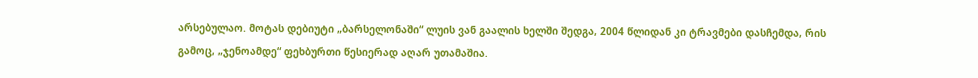არსებულაო. მოტას დებიუტი „ბარსელონაში“ ლუის ვან გაალის ხელში შედგა, 2004 წლიდან კი ტრავმები დასჩემდა, რის გამოც, „ჯენოამდე“ ფეხბურთი წესიერად აღარ უთამაშია.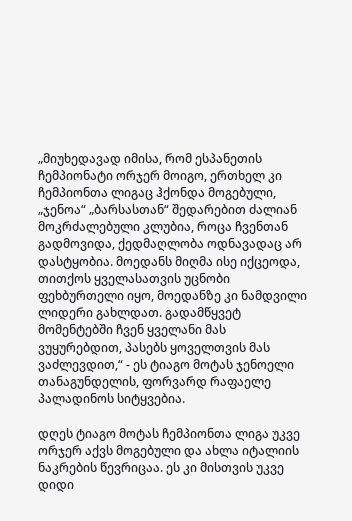„მიუხედავად იმისა, რომ ესპანეთის ჩემპიონატი ორჯერ მოიგო, ერთხელ კი ჩემპიონთა ლიგაც ჰქონდა მოგებული, „ჯენოა“ „ბარსასთან“ შედარებით ძალიან მოკრძალებული კლუბია, როცა ჩვენთან გადმოვიდა, ქედმაღლობა ოდნავადაც არ დასტყობია. მოედანს მიღმა ისე იქცეოდა, თითქოს ყველასათვის უცნობი ფეხბურთელი იყო, მოედანზე კი ნამდვილი ლიდერი გახლდათ. გადამწყვეტ მომენტებში ჩვენ ყველანი მას ვუყურებდით, პასებს ყოველთვის მას ვაძლევდით,“ - ეს ტიაგო მოტას ჯენოელი თანაგუნდელის, ფორვარდ რაფაელე პალადინოს სიტყვებია.

დღეს ტიაგო მოტას ჩემპიონთა ლიგა უკვე ორჯერ აქვს მოგებული და ახლა იტალიის ნაკრების წევრიცაა. ეს კი მისთვის უკვე დიდი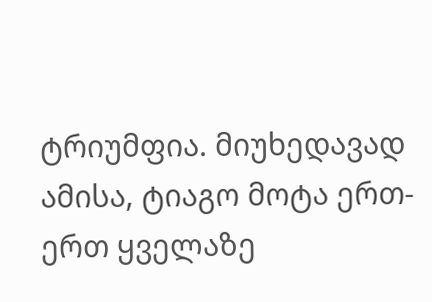ტრიუმფია. მიუხედავად ამისა, ტიაგო მოტა ერთ-ერთ ყველაზე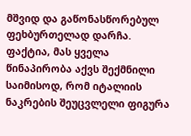მშვიდ და გაწონასწორებულ ფეხბურთელად დარჩა. ფაქტია, მას ყველა წინაპირობა აქვს შექმნილი საიმისოდ, რომ იტალიის ნაკრების შეუცვლელი ფიგურა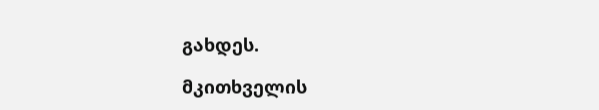გახდეს.

მკითხველის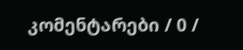კომენტარები / 0 /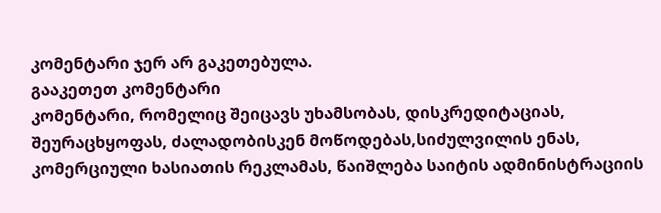კომენტარი ჯერ არ გაკეთებულა.
გააკეთეთ კომენტარი
კომენტარი, რომელიც შეიცავს უხამსობას, დისკრედიტაციას, შეურაცხყოფას, ძალადობისკენ მოწოდებას,სიძულვილის ენას, კომერციული ხასიათის რეკლამას, წაიშლება საიტის ადმინისტრაციის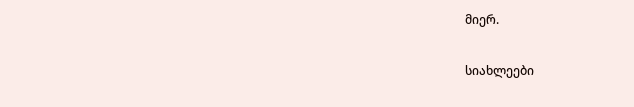მიერ.

სიახლეები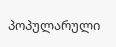პოპულარული